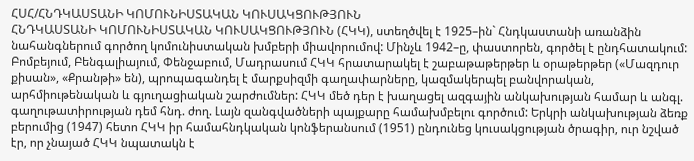ՀՍՀ/ՀՆԴԿԱՍՏԱՆԻ ԿՈՄՈՒՆԻՍՏԱԿԱՆ ԿՈՒՍԱԿՑՈՒԹՅՈՒՆ
ՀՆԴԿԱՍՏԱՆԻ ԿՈՄՈՒՆԻՍՏԱԿԱՆ ԿՈՒՍԱԿՑՈՒԹՅՈՒՆ (ՀԿԿ), ստեղծվել է 1925–ին` Հնդկաստանի առանձին նահանգներում գործող կոմունիստական խմբերի միավորումով: Մինչև 1942–ը, փաստորեն, գործել է ընդհատակում: Բոմբեյում, Բենգալիայում, Փենջաբում, Մադրասում ՀԿԿ հրատարակել է շաբաթաթերթեր և օրաթերթեր («Մազդուր քիսան», «Քրանթի» են), պրոպագանդել է մարքսիզմի գաղափարները, կազմակերպել բանվորական, արհմիութենական և գյուղացիական շարժումներ: ՀԿԿ մեծ դեր է խաղացել ազգային անկախության համար և անգլ. գաղութատիրության դեմ հնդ. ժող. Լայն զանգվածների պայքարը համախմբելու գործում: Երկրի անկախության ձեռք բերումից (1947) հետո ՀԿԿ իր համահնդկական կոնֆերանսում (1951) ընդունեց կուսակցության ծրագիր, ուր նշված էր, որ չնայած ՀԿԿ նպատակն է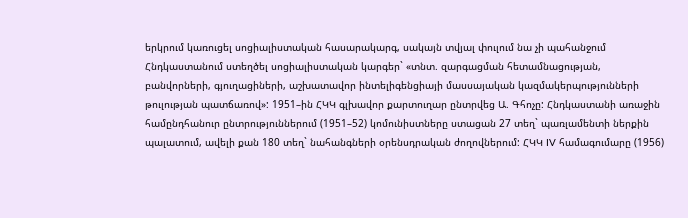երկրում կառուցել սոցիալիստական հասարակարգ, սակայն տվյալ փուլում նա չի պահանջում Հնդկաստանում ստեղծել սոցիալիստական կարգեր` «տնտ. զարգացման հետամնացության, բանվորների, գյուղացիների, աշխատավոր ինտելիգենցիայի մասսայական կազմակերպությունների թուլության պատճառով»: 1951–ին ՀԿԿ գլխավոր քարտուղար ընտրվեց Ա. Գհոչը: Հնդկաստանի առաջին համընդհանուր ընտրություններում (1951–52) կոմունիստները ստացան 27 տեղ` պառլամենտի ներքին պալատում, ավելի քան 180 տեղ` նահանգների օրենսդրական ժողովներում: ՀԿԿ IV համագումարը (1956)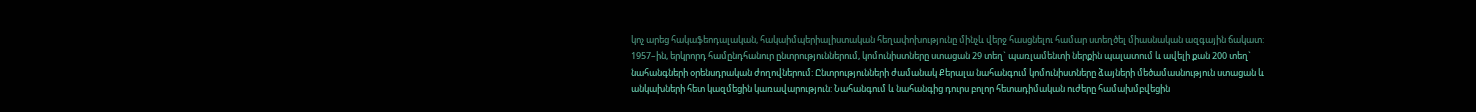կոչ արեց հակաֆեոդալական, հակաիմպերիալիստական հեղափոխությունը մինչև վերջ հասցնելու համար ստեղծել միասնական ազգային ճակատ: 1957–ին, երկրորդ համընդհանուր ընտրություններում, կոմունիստները ստացան 29 տեղ` պառլամենտի ներքին պալատում և ավելի քան 200 տեղ` նահանգների օրենսդրական ժողովներում: Ընտրությունների ժամանակ Քերալա նահանգում կոմունիստները ձայների մեծամասնություն ստացան և անկախների հետ կազմեցին կառավարություն: Նահանգում և նահանգից դուրս բոլոր հետադիմական ուժերը համախմբվեցին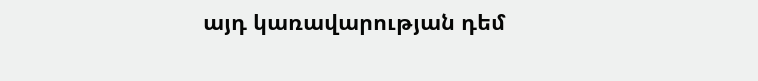այդ կառավարության դեմ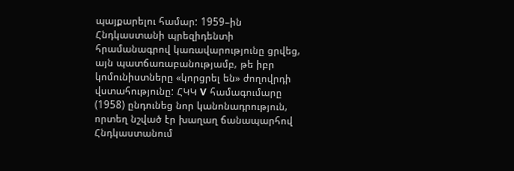պայքարելու համար: 1959–ին Հնդկաստանի պրեզիդենտի հրամանագրով կառավարությունը ցրվեց, այն պատճառաբանությամբ, թե իբր կոմունիստները «կորցրել են» ժողովրդի վստահությունը: ՀԿԿ V համագումարը (1958) ընդունեց նոր կանոնադրություն, որտեղ նշված էր խաղաղ ճանապարհով Հնդկաստանում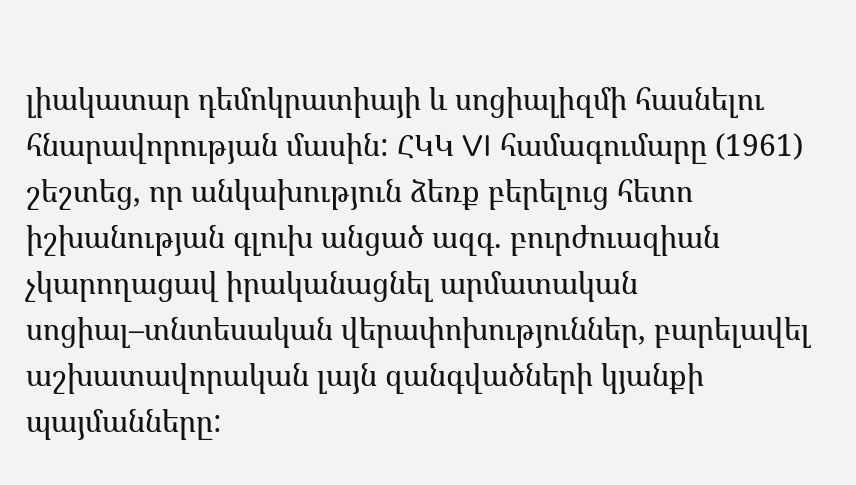լիակատար դեմոկրատիայի և սոցիալիզմի հասնելու հնարավորության մասին: ՀԿԿ VI համագումարը (1961) շեշտեց, որ անկախություն ձեռք բերելուց հետո իշխանության գլուխ անցած ազգ. բուրժուազիան չկարողացավ իրականացնել արմատական սոցիալ–տնտեսական վերափոխություններ, բարելավել աշխատավորական լայն զանգվածների կյանքի պայմանները: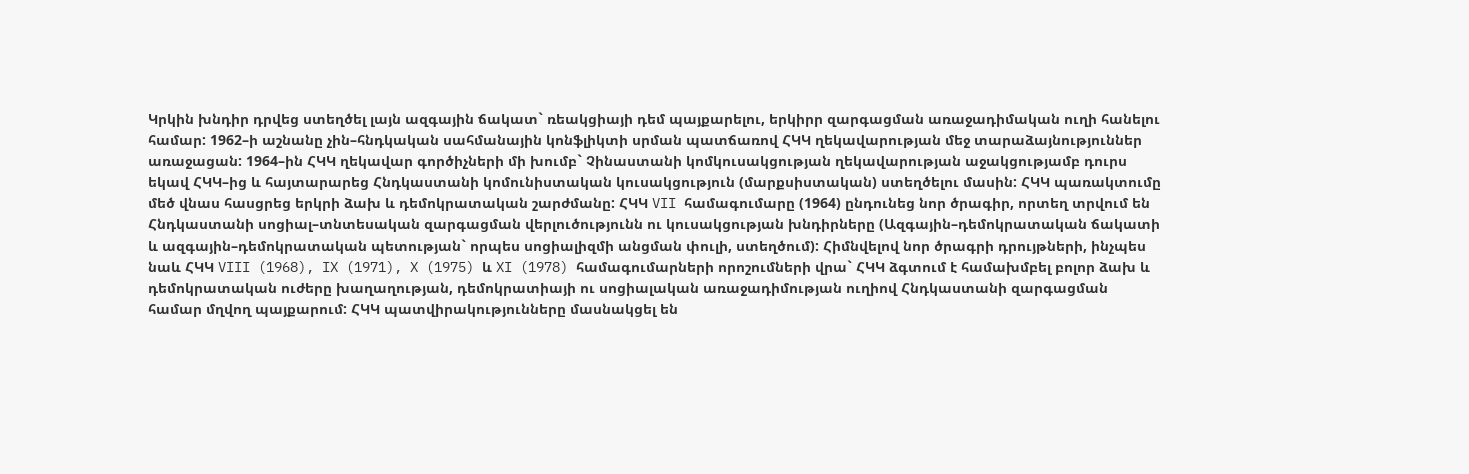Կրկին խնդիր դրվեց ստեղծել լայն ազգային ճակատ` ռեակցիայի դեմ պայքարելու, երկիրր զարգացման առաջադիմական ուղի հանելու համար: 1962–ի աշնանը չին–հնդկական սահմանային կոնֆլիկտի սրման պատճառով ՀԿԿ ղեկավարության մեջ տարաձայնություններ առաջացան: 1964–ին ՀԿԿ ղեկավար գործիչների մի խումբ` Չինաստանի կոմկուսակցության ղեկավարության աջակցությամբ դուրս եկավ ՀԿԿ–ից և հայտարարեց Հնդկաստանի կոմունիստական կուսակցություն (մարքսիստական) ստեղծելու մասին: ՀԿԿ պառակտումը մեծ վնաս հասցրեց երկրի ձախ և դեմոկրատական շարժմանը: ՀԿԿ VII համագումարը (1964) ընդունեց նոր ծրագիր, որտեղ տրվում են Հնդկաստանի սոցիալ–տնտեսական զարգացման վերլուծությունն ու կուսակցության խնդիրները (Ազգային–դեմոկրատական ճակատի և ազգային–դեմոկրատական պետության` որպես սոցիալիզմի անցման փուլի, ստեղծում): Հիմնվելով նոր ծրագրի դրույթների, ինչպես նաև ՀԿԿ VIII (1968), IX (1971), X (1975) և XI (1978) համագումարների որոշումների վրա` ՀԿԿ ձգտում է համախմբել բոլոր ձախ և դեմոկրատական ուժերը խաղաղության, դեմոկրատիայի ու սոցիալական առաջադիմության ուղիով Հնդկաստանի զարգացման համար մղվող պայքարում: ՀԿԿ պատվիրակությունները մասնակցել են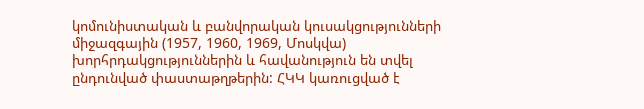կոմունիստական և բանվորական կուսակցությունների միջազգային (1957, 1960, 1969, Մոսկվա) խորհրդակցություններին և հավանություն են տվել ընդունված փաստաթղթերին: ՀԿԿ կառուցված է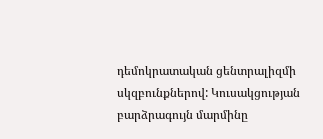դեմոկրատական ցենտրալիզմի սկզբունքներով: Կուսակցության բարձրագույն մարմինը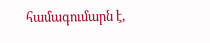համագումարն է,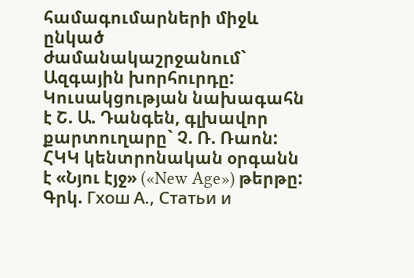համագումարների միջև ընկած ժամանակաշրջանում` Ազգային խորհուրդը: Կուսակցության նախագահն է Շ. Ա. Դանգեն, գլխավոր քարտուղարը` Չ. Ռ. Ռաոն: ՀԿԿ կենտրոնական օրգանն է «Նյու էյջ» («New Age») թերթը:
Գրկ. Гхош А., Статьи и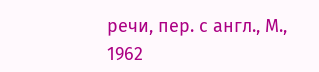речи, пер. с англ., М., 1962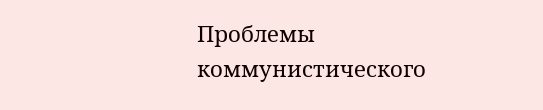Проблемы коммунистического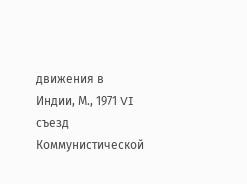движения в Индии, М., 1971 VI съезд Коммунистической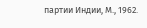партии Индии, М., 1962.